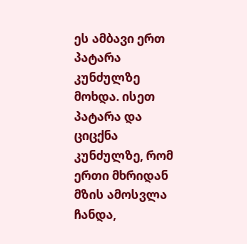ეს ამბავი ერთ პატარა კუნძულზე მოხდა. ისეთ პატარა და ციცქნა კუნძულზე, რომ ერთი მხრიდან მზის ამოსვლა ჩანდა,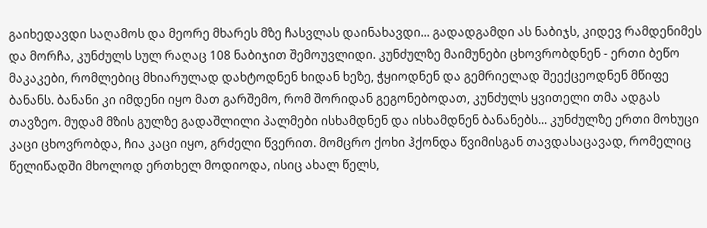გაიხედავდი საღამოს და მეორე მხარეს მზე ჩასვლას დაინახავდი... გადადგამდი ას ნაბიჯს, კიდევ რამდენიმეს და მორჩა, კუნძულს სულ რაღაც 108 ნაბიჯით შემოუვლიდი. კუნძულზე მაიმუნები ცხოვრობდნენ - ერთი ბეწო მაკაკები, რომლებიც მხიარულად დახტოდნენ ხიდან ხეზე, ჭყიოდნენ და გემრიელად შეექცეოდნენ მწიფე ბანანს. ბანანი კი იმდენი იყო მათ გარშემო, რომ შორიდან გეგონებოდათ, კუნძულს ყვითელი თმა ადგას თავზეო. მუდამ მზის გულზე გადაშლილი პალმები ისხამდნენ და ისხამდნენ ბანანებს... კუნძულზე ერთი მოხუცი კაცი ცხოვრობდა, ჩია კაცი იყო, გრძელი წვერით. მომცრო ქოხი ჰქონდა წვიმისგან თავდასაცავად, რომელიც წელიწადში მხოლოდ ერთხელ მოდიოდა, ისიც ახალ წელს,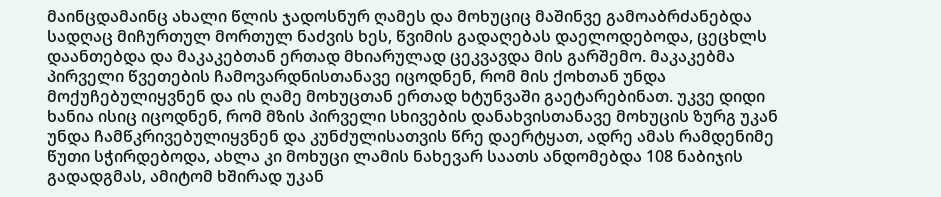მაინცდამაინც ახალი წლის ჯადოსნურ ღამეს და მოხუციც მაშინვე გამოაბრძანებდა სადღაც მიჩურთულ მორთულ ნაძვის ხეს, წვიმის გადაღებას დაელოდებოდა, ცეცხლს დაანთებდა და მაკაკებთან ერთად მხიარულად ცეკვავდა მის გარშემო. მაკაკებმა პირველი წვეთების ჩამოვარდნისთანავე იცოდნენ, რომ მის ქოხთან უნდა მოქუჩებულიყვნენ და ის ღამე მოხუცთან ერთად ხტუნვაში გაეტარებინათ. უკვე დიდი ხანია ისიც იცოდნენ, რომ მზის პირველი სხივების დანახვისთანავე მოხუცის ზურგ უკან უნდა ჩამწკრივებულიყვნენ და კუნძულისათვის წრე დაერტყათ, ადრე ამას რამდენიმე წუთი სჭირდებოდა, ახლა კი მოხუცი ლამის ნახევარ საათს ანდომებდა 108 ნაბიჯის გადადგმას, ამიტომ ხშირად უკან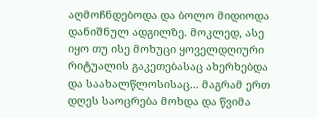აღმოჩნდებოდა და ბოლო მიდიოდა დანიშნულ ადგილზე. მოკლედ, ასე იყო თუ ისე მოხუცი ყოველდღიური რიტუალის გაკეთებასაც ახერხებდა და საახალწლოსისაც... მაგრამ ერთ დღეს საოცრება მოხდა და წვიმა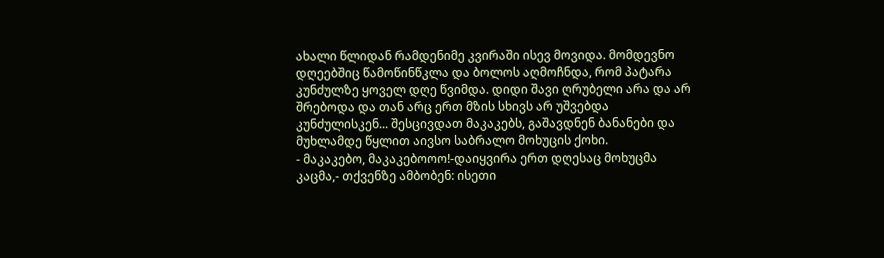ახალი წლიდან რამდენიმე კვირაში ისევ მოვიდა. მომდევნო დღეებშიც წამოწინწკლა და ბოლოს აღმოჩნდა, რომ პატარა კუნძულზე ყოველ დღე წვიმდა. დიდი შავი ღრუბელი არა და არ შრებოდა და თან არც ერთ მზის სხივს არ უშვებდა კუნძულისკენ... შესცივდათ მაკაკებს, გაშავდნენ ბანანები და მუხლამდე წყლით აივსო საბრალო მოხუცის ქოხი.
- მაკაკებო, მაკაკებოოო!-დაიყვირა ერთ დღესაც მოხუცმა კაცმა,- თქვენზე ამბობენ: ისეთი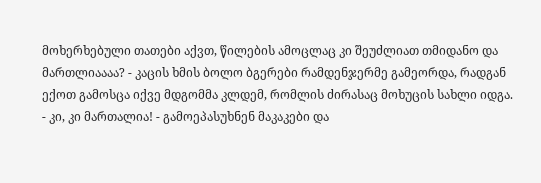მოხერხებული თათები აქვთ, წილების ამოცლაც კი შეუძლიათ თმიდანო და მართლიაააა? - კაცის ხმის ბოლო ბგერები რამდენჯერმე გამეორდა, რადგან ექოთ გამოსცა იქვე მდგომმა კლდემ, რომლის ძირასაც მოხუცის სახლი იდგა.
- კი, კი მართალია! - გამოეპასუხნენ მაკაკები და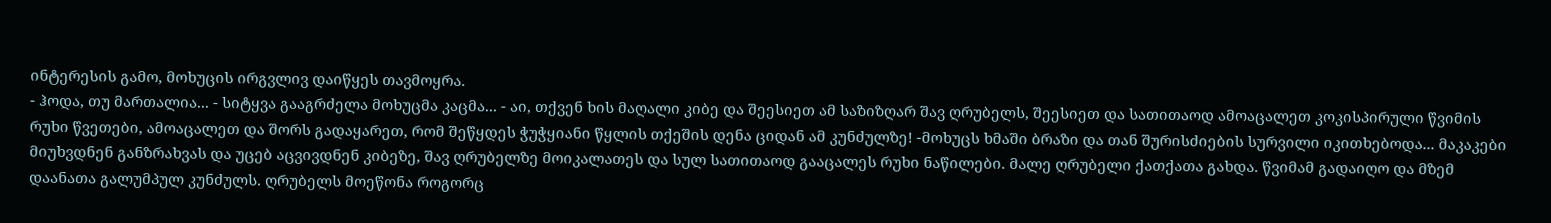ინტერესის გამო, მოხუცის ირგვლივ დაიწყეს თავმოყრა.
- ჰოდა, თუ მართალია... - სიტყვა გააგრძელა მოხუცმა კაცმა... - აი, თქვენ ხის მაღალი კიბე და შეესიეთ ამ საზიზღარ შავ ღრუბელს, შეესიეთ და სათითაოდ ამოაცალეთ კოკისპირული წვიმის რუხი წვეთები, ამოაცალეთ და შორს გადაყარეთ, რომ შეწყდეს ჭუჭყიანი წყლის თქეშის დენა ციდან ამ კუნძულზე! -მოხუცს ხმაში ბრაზი და თან შურისძიების სურვილი იკითხებოდა... მაკაკები მიუხვდნენ განზრახვას და უცებ აცვივდნენ კიბეზე, შავ ღრუბელზე მოიკალათეს და სულ სათითაოდ გააცალეს რუხი ნაწილები. მალე ღრუბელი ქათქათა გახდა. წვიმამ გადაიღო და მზემ დაანათა გალუმპულ კუნძულს. ღრუბელს მოეწონა როგორც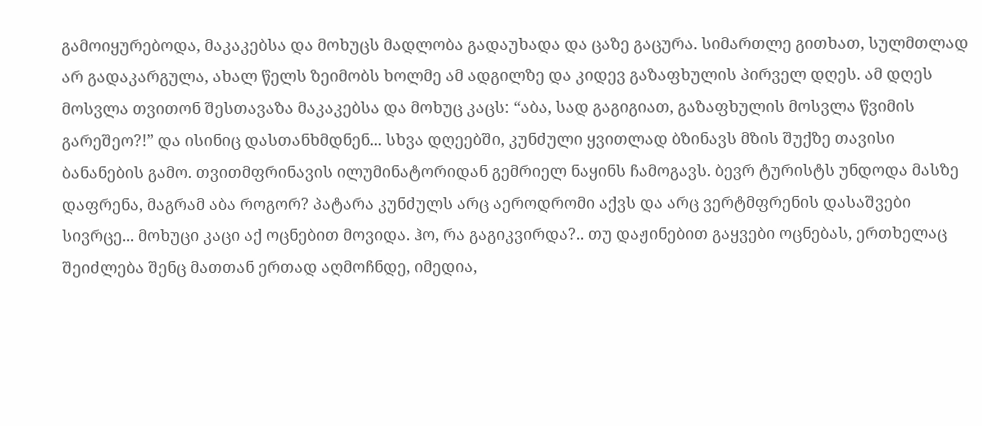გამოიყურებოდა, მაკაკებსა და მოხუცს მადლობა გადაუხადა და ცაზე გაცურა. სიმართლე გითხათ, სულმთლად არ გადაკარგულა, ახალ წელს ზეიმობს ხოლმე ამ ადგილზე და კიდევ გაზაფხულის პირველ დღეს. ამ დღეს მოსვლა თვითონ შესთავაზა მაკაკებსა და მოხუც კაცს: “აბა, სად გაგიგიათ, გაზაფხულის მოსვლა წვიმის გარეშეო?!” და ისინიც დასთანხმდნენ... სხვა დღეებში, კუნძული ყვითლად ბზინავს მზის შუქზე თავისი ბანანების გამო. თვითმფრინავის ილუმინატორიდან გემრიელ ნაყინს ჩამოგავს. ბევრ ტურისტს უნდოდა მასზე დაფრენა, მაგრამ აბა როგორ? პატარა კუნძულს არც აეროდრომი აქვს და არც ვერტმფრენის დასაშვები სივრცე... მოხუცი კაცი აქ ოცნებით მოვიდა. ჰო, რა გაგიკვირდა?.. თუ დაჟინებით გაყვები ოცნებას, ერთხელაც შეიძლება შენც მათთან ერთად აღმოჩნდე, იმედია,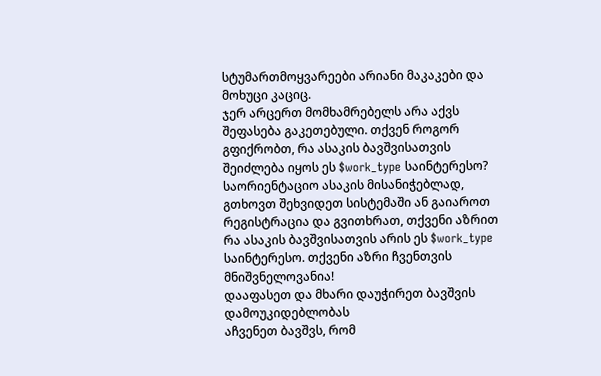სტუმართმოყვარეები არიანი მაკაკები და მოხუცი კაციც.
ჯერ არცერთ მომხამრებელს არა აქვს შეფასება გაკეთებული. თქვენ როგორ გფიქრობთ, რა ასაკის ბავშვისათვის შეიძლება იყოს ეს $work_type საინტერესო? საორიენტაციო ასაკის მისანიჭებლად, გთხოვთ შეხვიდეთ სისტემაში ან გაიაროთ რეგისტრაცია და გვითხრათ, თქვენი აზრით რა ასაკის ბავშვისათვის არის ეს $work_type საინტერესო. თქვენი აზრი ჩვენთვის მნიშვნელოვანია!
დააფასეთ და მხარი დაუჭირეთ ბავშვის დამოუკიდებლობას
აჩვენეთ ბავშვს, რომ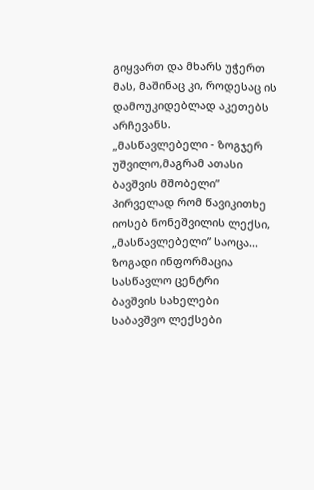გიყვართ და მხარს უჭერთ მას, მაშინაც კი, როდესაც ის დამოუკიდებლად აკეთებს არჩევანს.
„მასწავლებელი - ზოგჯერ უშვილო,მაგრამ ათასი ბავშვის მშობელი” პირველად რომ წავიკითხე იოსებ ნონეშვილის ლექსი, „მასწავლებელი” საოცა...
ზოგადი ინფორმაცია
სასწავლო ცენტრი
ბავშვის სახელები
საბავშვო ლექსები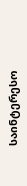საინტერესო